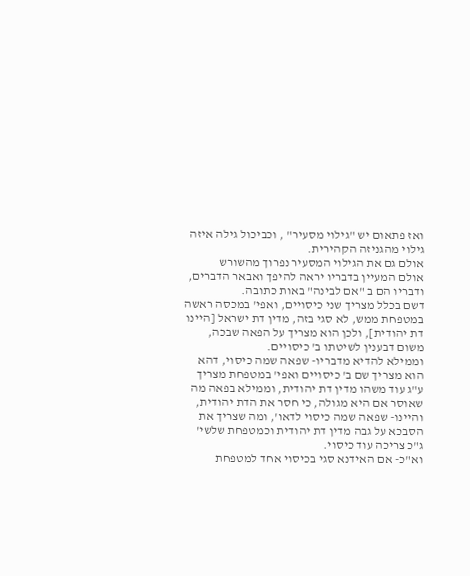ואז פתאום יש "גילוי מסעיר" , וכביכול גילה איזה גילוי מהגניזה הקהירית.
אולם גם את הגילוי המסעיר נפרוך מהשורש
אולם המעיין בדבריו יראה להיפך ואבאר הדברים, ודבריו הם ב "אם לבינה" באות כתובה.
דשם בכלל מצריך שני כיסויים, ואפי' במכסה ראשה במטפחת ממש, לא סגי בזה, מדין דת ישראל [היינו דת יהודית], ולכן הוא מצריך על הפאה שבכה, משום דבענין לשיטתו ב' כיסויים.
וממילא להדיא מדבריו- שפאה שמה כיסוי, דהא הוא מצריך שם ב' כיסויים ואפי' במטפחת מצריך ע"ג עוד משהו מדין דת יהודית, וממילא בפאה מה שאוסר אם היא מגולה, כי חסר את הדת יהודית, והיינו- שפאה שמה כיסוי לדאו', ומה שצריך את הסבכא על גבה מדין דת יהודית וכמטפחת שלשי' ג"כ צריכה עוד כיסוי.
וא"כ- אם האידנא סגי בכיסוי אחד למטפחת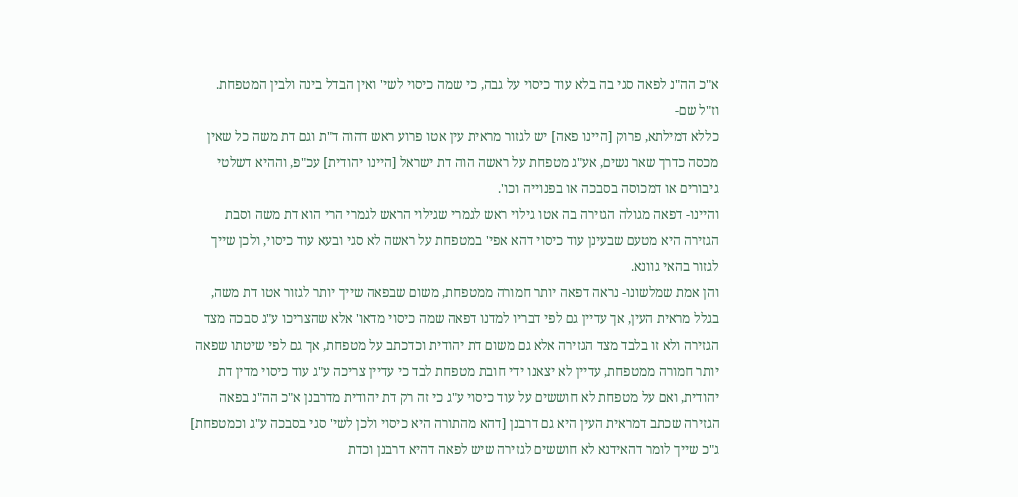א"כ הה"נ לפאה סגי בה בלא עוד כיסוי על גבה, כי שמה כיסוי לשי' ואין הבדל בינה ולבין המטפחת.
וז"ל שם-
כללא דמילתא, פרוק [היינו פאה] יש לגזור מראית עין אטו פרוע ראש דהוה ד"ת וגם דת משה כל שאין מכסה כדרך שאר נשים, אע"ג מטפחת על ראשה הוה דת ישראל [היינו יהודית] עכ"פ, וההיא דשלטי גיבורים או דמכוסה בסבכה או בפנוייה וכו'.
והיינו- דפאה מגולה הגזירה בה אטו גילוי ראש לגמרי שגילוי הראש לגמרי הרי הוא דת משה וסבת הגזירה היא מטעם שבעינן עוד כיסוי דהא אפי' במטפחת על ראשה לא סגי ובעא עוד כיסוי, ולכן שייך לגזור בהאי גוונא.
והן אמת שמלשונו- נראה דפאה יותר חמורה ממטפחת, משום שבפאה שייך יותר לגזור אטו דת משה, בגלל מראית העין, אך עדיין גם לפי דבריו למדנו דפאה שמה כיסוי מדאו' אלא שהצריכו ע"ג סבכה מצד הגזירה ולא זו בלבד מצד הגזירה אלא גם משום דת יהודית וכדכתב על מטפחת, אך גם לפי שיטתו שפאה יותר חמורה ממטפחת, עדיין לא יצאנו ידי חובת מטפחת לבד כי עדיין צריכה ע"ג עוד כיסוי מדין דת יהודית, ואם על מטפחת לא חוששים על עוד כיסוי ע"ג כי זה רק דת יהודית מדרבנן א"כ הה"נ בפאה הגזירה שכתב דמראית העין היא גם דרבנן [דהא מהתורה היא כיסוי ולכן לשי' סגי בסבכה ע"ג וכמטפחת] ג"כ שייך לומר דהאידנא לא חוששים לגזירה שיש לפאה דהיא דרבנן וכדת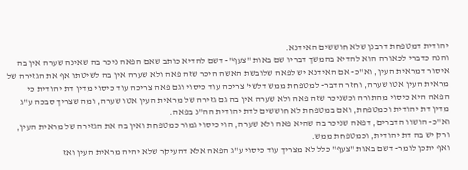יהודית דמטפחת דרבנן שלא חוששים האידנא.
והנה כדברי לכאורה הוא להדיא בהמשך דבריו שם באות "צעף"- דשם להדיא כותב שאם הפאה ניכר בה שאינה שערה אין בה איסור דמראית העין, וא"כ- אם האידנא יש לפאה שלובשת האשה היכר שזה פאה ולא שערה אין בה לשיטתו אף את הגזירה של מראית העין אטו שערה, וחזר הדבר- למטפחת ממש דלשי' צריכה עוד כיסוי וגם פאה צריכה עוד כיסוי מדין דת יהודית כי הפאה היא כיסוי מהתורה וכשניכר שזה פאה ולא שערה אין בה גם גזירה של מראית העין אטו שערה, ומה שצריך סבכה ע"ג מדין דת יהודית וכמטפחת, ואם במטפחת לא חוששים לדת יהודית הה"נ בפאה.
וא"כ- הושוו הדברים, דפאה שניכר בה שהיא פאה ולא שערה, הוי כיסוי גמור כמטפחת ואין בה את הגזירה של מראית העין, ורק יש בה דת יהודית, וכמטפחת ממש.
ואף יתכן לומר- דשם באות "צעף" כלל לא מצריך עוד כיסוי ע"ג הפאה אלא דהעיקר שלא יהיה מראית העין ואז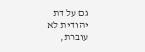גם על דת יהודית לא עוברת,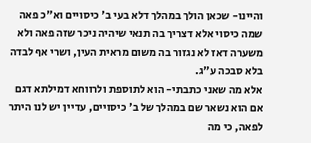והיינו- שכאן הולך במהלך דלא בעי ב' כיסויים וא"כ פאה שמה כיסוי אלא דצריך בה תנאי שיהיה ניכר שזה פאה ולא משערה דאז לא נגזור בה משום מראית העין, ושרי אף לבדה בלא סבכה ע"ג.
אלא מה שאני כתבתי- הוא לתוספת ולרווחא דמילתא דגם אם הוא נשאר שם במהלך של ב' כיסויים, עדיין יש לנו היתר לפאה, כי מה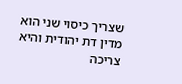שצריך כיסוי שני הוא מדין דת יהודית והיא צריכה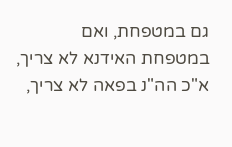גם במטפחת, ואם במטפחת האידנא לא צריך, א"כ הה"נ בפאה לא צריך,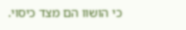כי הושוו הם מצד כיסוי.